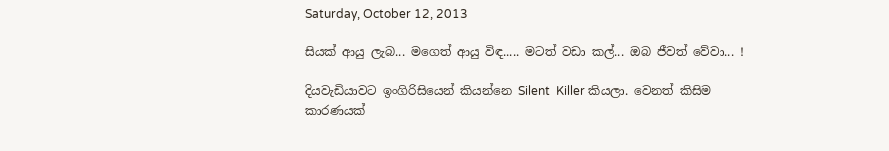Saturday, October 12, 2013

සියක් ආයු ලැබ... මගෙත් ආයු විඳ..... මටත් වඩා කල්... ඔබ ජීවත් වේවා... !

දියවැඩියාවට ඉංගිරිසියෙන් කියන්නෙ Silent  Killer කියලා. වෙනත් කිසිම කාරණයක්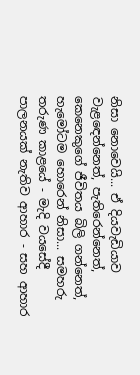නිසා නොවෙයි... ඒ දියවැඩියාව වැළඳෙන්නෙත්, පැතිරෙන්නෙත්, කෙනෙකුගේ ජීවිතය බිලි ගන්නෙත්, හැමෝටම හොරෙන් නිසා... සමහරු තරුණ කාළයේ - මැදි වයසේදී පාලනයක් නැතිව ආහාර - සහ ආහාර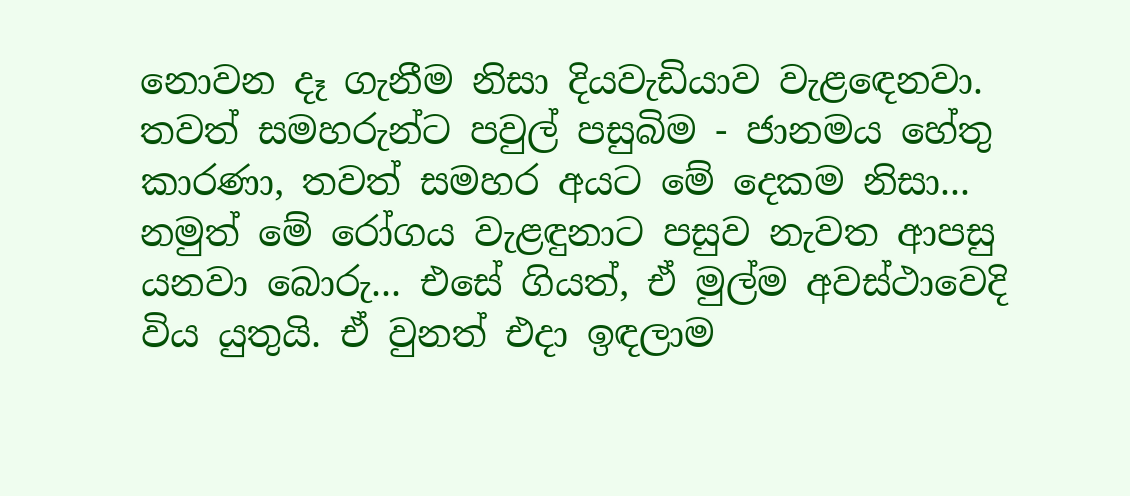නොවන දෑ ගැනීම නිසා දියවැඩියාව වැළඳෙනවා. තවත් සමහරුන්ට පවුල් පසුබිම - ජානමය හේතු කාරණා, තවත් සමහර අයට මේ දෙකම නිසා... නමුත් මේ රෝගය වැළඳුනාට පසුව නැවත ආපසු යනවා බොරු... එසේ ගියත්, ඒ මුල්ම අවස්ථාවෙදි විය යුතුයි. ඒ වුනත් එදා ඉඳලාම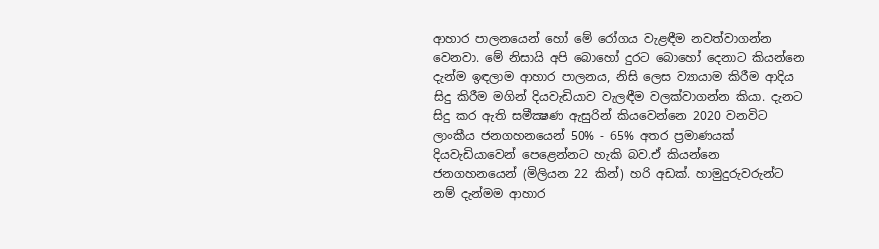ආහාර පාලනයෙන් හෝ මේ රෝගය වැළඳීම නවත්වාගන්න වෙනවා. මේ නිසායි අපි බොහෝ දුරට බොහෝ දෙනාට කියන්නෙ දැන්ම ඉඳලාම ආහාර පාලනය, නිසි ලෙස ව්‍යායාම කිරීම ආදිය සිදු කිරීම මගින් දියවැඩියාව වැලඳීම වලක්වාගන්න කියා. දැනට සිදු කර ඇති සමීක්‍ෂණ ඇසුරින් කියවෙන්නෙ 2020 වනවිට ලාංකීය ජනගහනයෙන් 50% - 65% අතර ප්‍රමාණයක් දියවැඩියාවෙන් පෙළෙන්නට හැකි බව.ඒ කියන්නෙ ජනගහනයෙන් (මිලියන 22 කින්) හරි අඩක්. හාමුදුරුවරුන්ට නම් දැන්මම ආහාර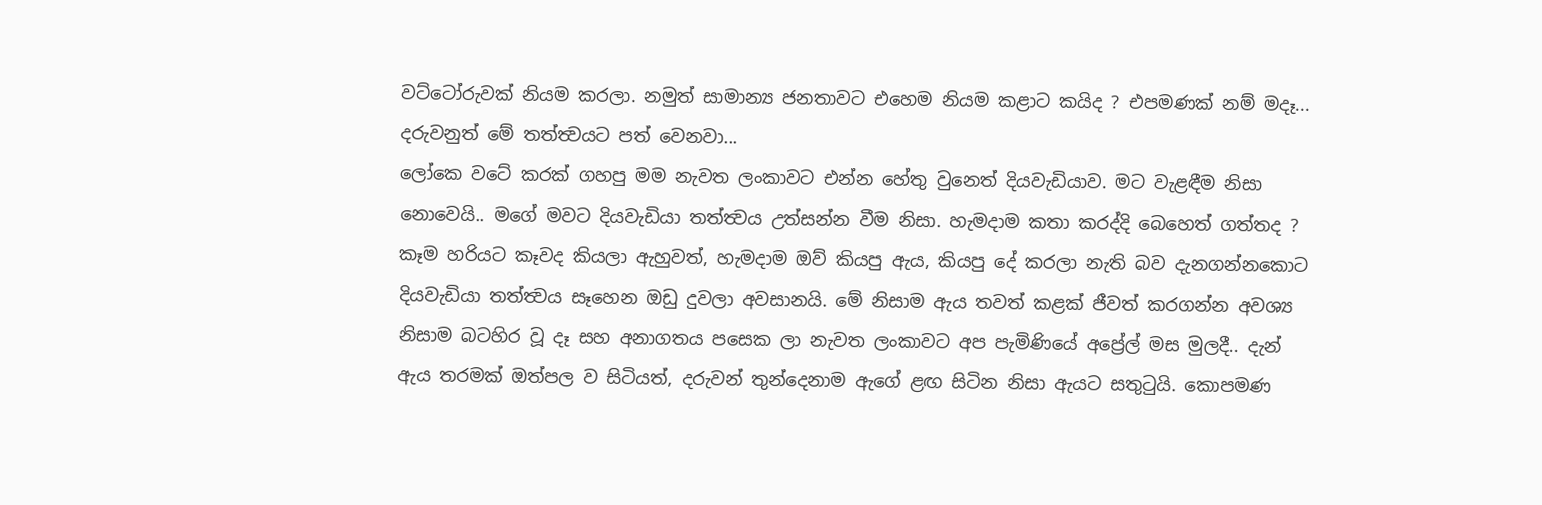වට්ටෝරුවක් නියම කරලා. නමුත් සාමාන්‍ය ජනතාවට එහෙම නියම කළාට කයිද ? එපමණක් නම් මදෑ... දරුවනුත් මේ තත්ත්‍වයට පත් වෙනවා...
ලෝකෙ වටේ කරක් ගහපු මම නැවත ලංකාවට එන්න හේතු වුනෙත් දියවැඩියාව. මට වැළඳීම නිසා නොවෙයි.. මගේ මවට දියවැඩියා තත්ත්‍වය උත්සන්න වීම නිසා. හැමදාම කතා කරද්දි බෙහෙත් ගත්තද ? කෑම හරියට කෑවද කියලා ඇහුවත්, හැමදාම ඔව් කියපු ඇය, කියපු දේ කරලා නැති බව දැනගන්නකොට දියවැඩියා තත්ත්‍වය සෑහෙන ඔඩු දුවලා අවසානයි. මේ නිසාම ඇය තවත් කළක් ජීවත් කරගන්න අවශ්‍ය නිසාම බටහිර වූ දෑ සහ අනාගතය පසෙක ලා නැවත ලංකාවට අප පැමිණියේ අප්‍රේල් මස මුලදී.. දැන් ඇය තරමක් ඔත්පල ව සිටියත්, දරුවන් තුන්දෙනාම ඇගේ ළඟ සිටින නිසා ඇයට සතුටුයි. කොපමණ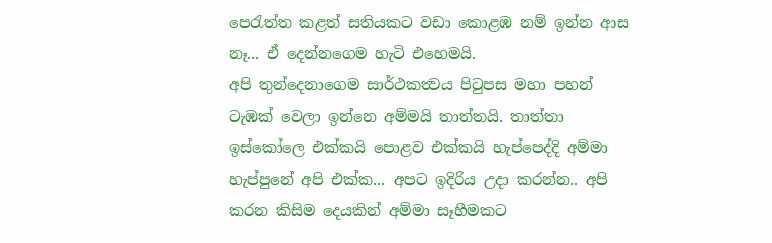පෙරැත්ත කළත් සතියකට වඩා කොළඹ නම් ඉන්න ආස නෑ... ඒ දෙන්නගෙම හැටි එහෙමයි.
අපි තුන්දෙනාගෙම සාර්ථකත්‍වය පිටුපස මහා පහන් ටැඹක් වෙලා ඉන්නෙ අම්මයි තාත්තයි. තාත්තා ඉස්කෝලෙ එක්කයි පොළව එක්කයි හැප්පෙද්දි අම්මා හැප්පුනේ අපි එක්ක... අපට ඉදිරිය උදා කරන්න.. අපි කරන කිසිම දෙයකින් අම්මා සෑහීමකට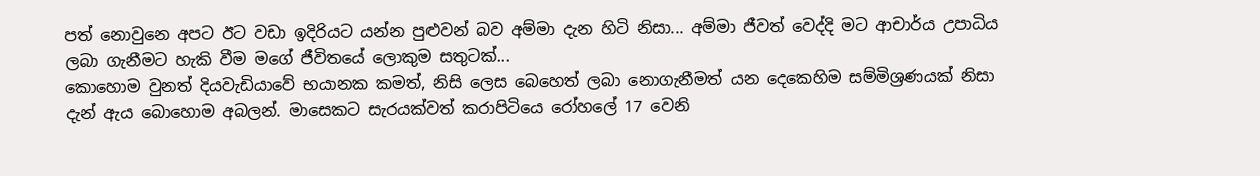පත් නොවුනෙ අපට ඊට වඩා ඉදිරියට යන්න පුළුවන් බව අම්මා දැන හිටි නිසා... අම්මා ජීවත් වෙද්දි මට ආචාර්ය උපාධිය ලබා ගැනීමට හැකි වීම මගේ ජීවිතයේ ලොකුම සතුටක්...
කොහොම වුනත් දියවැඩියාවේ භයානක කමත්, නිසි ලෙස බෙහෙත් ලබා නොගැනීමත් යන දෙකෙහිම සම්මිශ්‍රණයක් නිසා දැන් ඇය බොහොම අබලන්. මාසෙකට සැරයක්වත් කරාපිටියෙ රෝහලේ 17 වෙනි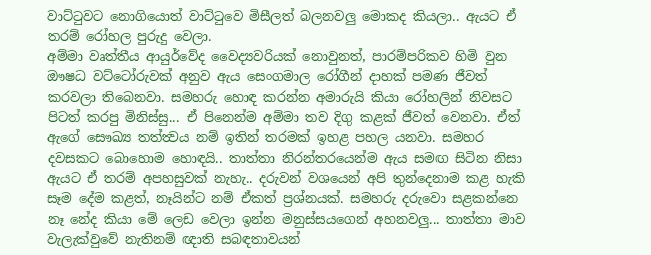වාට්ටුවට නොගියොත් වාට්ටුවෙ මිසීලත් බලනවලු මොකද කියලා.. ඇයට ඒ තරම් රෝහල පුරුදු වෙලා.
අම්මා වෘත්තීය ආයුර්වේද වෛද්‍යවරියක් නොවුනත්, පාරම්පරිකව හිමි වුන ඖෂධ වට්ටෝරුවක් අනුව ඇය සෙංගමාල රෝගීන් දාහක් පමණ ජීවත් කරවලා තිබෙනවා. සමහරු හොඳ කරන්න අමාරුයි කියා රෝහලින් නිවසට පිටත් කරපු මිනිස්සු... ඒ පිනෙන්ම අම්මා තව දිගු කළක් ජීවත් වෙනවා. ඒත් ඇගේ සෞඛ්‍ය තත්ත්‍වය නම් ඉතින් තරමක් ඉහළ පහල යනවා. සමහර දවසකට බොහොම හොඳයි.. තාත්තා නිරන්තරයෙන්ම ඇය සමඟ සිටින නිසා ඇයට ඒ තරම් අපහසුවක් නැහැ.. දරුවන් වශයෙන් අපි තුන්දෙනාම කළ හැකි සෑම දේම කළත්, නෑයින්ට නම් ඒකත් ප්‍රශ්නයක්. සමහරු දරුවො සළකන්නෙ නෑ නේද කියා මේ ලෙඩ වෙලා ඉන්න මනුස්සයගෙන් අහනවලු... තාත්තා මාව වැලැක්වුවේ නැතිනම් ඥාති සබඳතාවයන්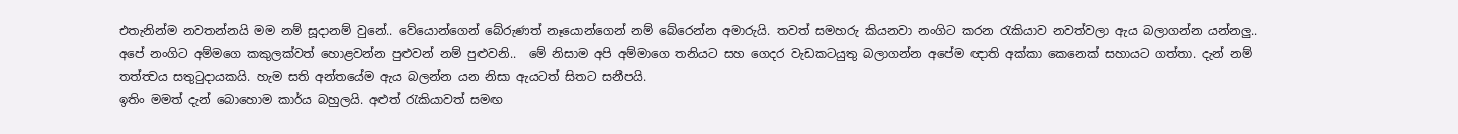එතැනින්ම නවතන්නයි මම නම් සූදානම් වුනේ.. වේයොන්ගෙන් බේරුණත් නෑයොන්ගෙන් නම් බේරෙන්න අමාරුයි. තවත් සමහරු කියනවා නංගිට කරන රැකියාව නවත්වලා ඇය බලාගන්න යන්නලු.. අපේ නංගිට අම්මගෙ කකුලක්වත් හොළවන්න පුළුවන් නම් පුළුවනි..  මේ නිසාම අපි අම්මාගෙ තනියට සහ ගෙදර වැඩකටයුතු බලාගන්න අපේම ඥාති අක්කා කෙනෙක් සහායට ගත්තා. දැන් නම් තත්ත්‍වය සතුටුදායකයි. හැම සති අන්තයේම ඇය බලන්න යන නිසා ඇයටත් සිතට සනීපයි.
ඉතිං මමත් දැන් බොහොම කාර්ය බහුලයි. අළුත් රැකියාවත් සමඟ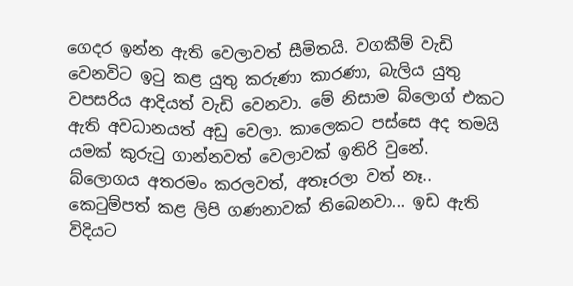ගෙදර ඉන්න ඇති වෙලාවත් සීමිතයි. වගකීම් වැඩි වෙනවිට ඉටු කළ යුතු කරුණා කාරණා, බැලිය යුතු වපසරිය ආදියත් වැඩි වෙනවා. මේ නිසාම බ්ලොග් එකට ඇති අවධානයත් අඩු වෙලා. කාලෙකට පස්සෙ අද තමයි යමක් කුරුටු ගාන්නවත් වෙලාවක් ඉතිරි වුනේ.
බ්ලොගය අතරමං කරලවත්, අතෑරලා වත් නෑ.. කෙටුම්පත් කළ ලිපි ගණනාවක් තිබෙනවා... ඉඩ ඇති විදියට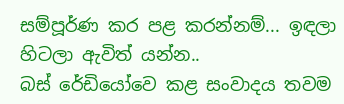සම්පූර්ණ කර පළ කරන්නම්... ඉඳලා හිටලා ඇවිත් යන්න..
බස් රේඩියෝවෙ කළ සංවාදය තවම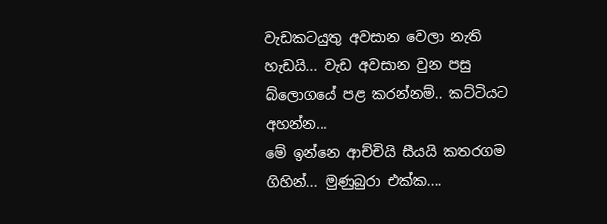වැඩකටයුතු අවසාන වෙලා නැති හැඩයි... වැඩ අවසාන වුන පසු බ්ලොගයේ පළ කරන්නම්.. කට්ටියට අහන්න...
මේ ඉන්නෙ ආච්චියි සීයයි කතරගම ගිහින්... මුණුබුරා එක්ක....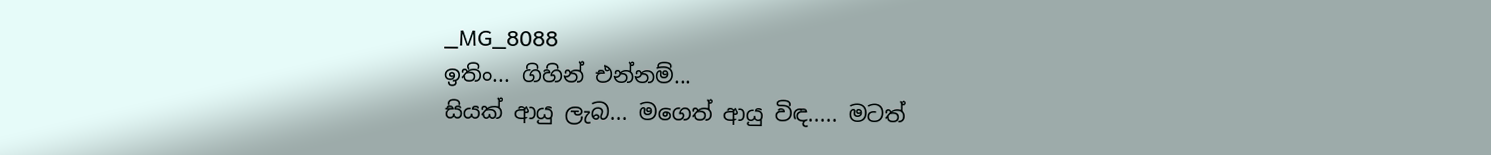_MG_8088
ඉතිං... ගිහින් එන්නම්...
සියක් ආයු ලැබ... මගෙත් ආයු විඳ..... මටත්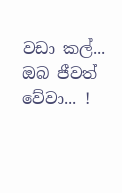වඩා කල්... ඔබ ජීවත් වේවා... !